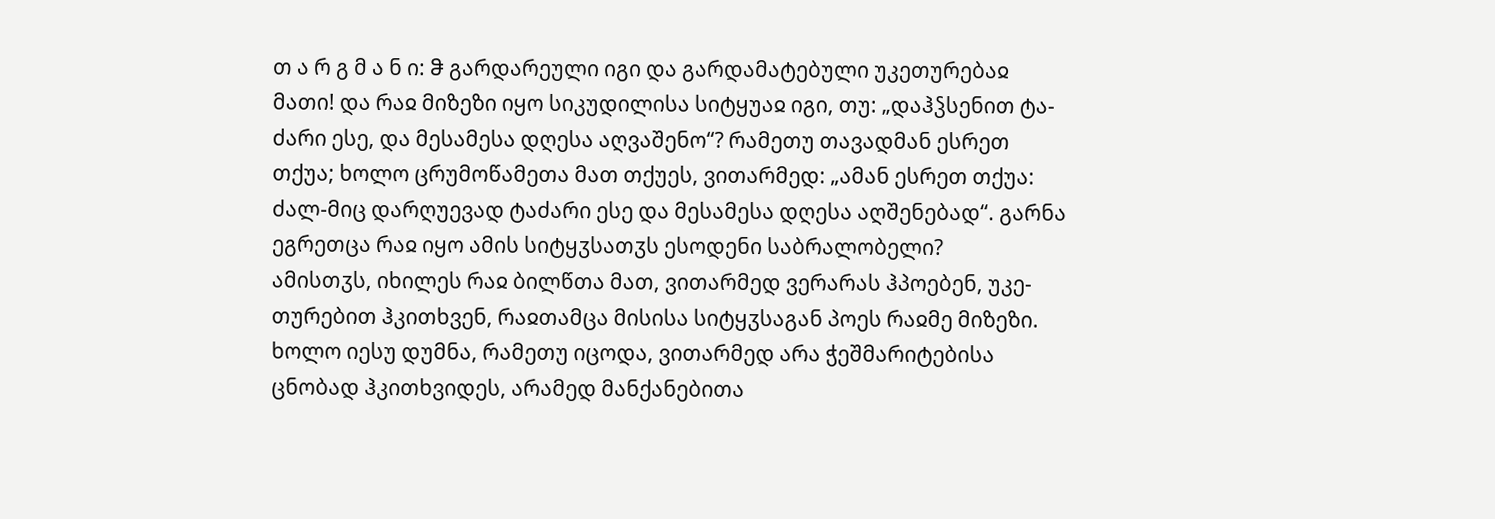თ ა რ გ მ ა ნ ი: ჵ გარდარეული იგი და გარდამატებული უკეთურებაჲ მათი! და რაჲ მიზეზი იყო სიკუდილისა სიტყუაჲ იგი, თუ: „დაჰჴსენით ტა-ძარი ესე, და მესამესა დღესა აღვაშენო“? რამეთუ თავადმან ესრეთ თქუა; ხოლო ცრუმოწამეთა მათ თქუეს, ვითარმედ: „ამან ესრეთ თქუა: ძალ-მიც დარღუევად ტაძარი ესე და მესამესა დღესა აღშენებად“. გარნა ეგრეთცა რაჲ იყო ამის სიტყჳსათჳს ესოდენი საბრალობელი?
ამისთჳს, იხილეს რაჲ ბილწთა მათ, ვითარმედ ვერარას ჰპოებენ, უკე-თურებით ჰკითხვენ, რაჲთამცა მისისა სიტყჳსაგან პოეს რაჲმე მიზეზი. ხოლო იესუ დუმნა, რამეთუ იცოდა, ვითარმედ არა ჭეშმარიტებისა ცნობად ჰკითხვიდეს, არამედ მანქანებითა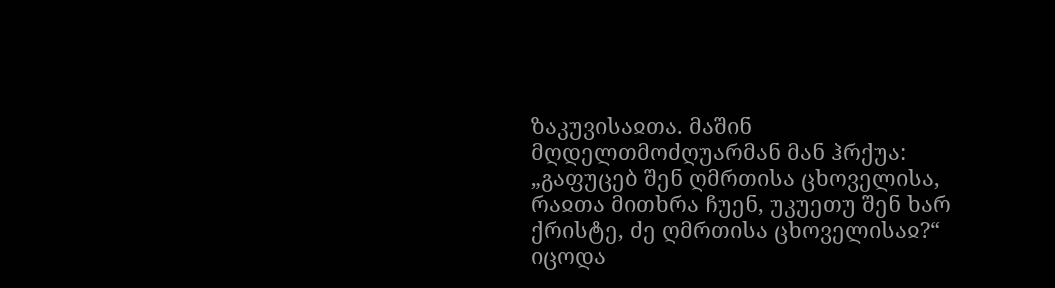ზაკუვისაჲთა. მაშინ მღდელთმოძღუარმან მან ჰრქუა: „გაფუცებ შენ ღმრთისა ცხოველისა, რაჲთა მითხრა ჩუენ, უკუეთუ შენ ხარ ქრისტე, ძე ღმრთისა ცხოველისაჲ?“
იცოდა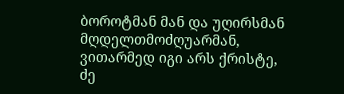ბოროტმან მან და უღირსმან მღდელთმოძღუარმან, ვითარმედ იგი არს ქრისტე, ძე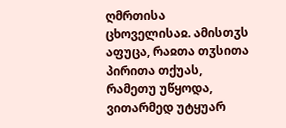ღმრთისა ცხოველისაჲ. ამისთჳს აფუცა, რაჲთა თჳსითა პირითა თქუას, რამეთუ უწყოდა, ვითარმედ უტყუარ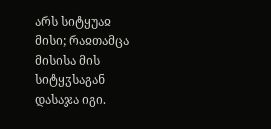არს სიტყუაჲ მისი; რაჲთამცა მისისა მის სიტყჳსაგან დასაჯა იგი.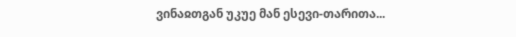ვინაჲთგან უკუე მან ესევი-თარითა...